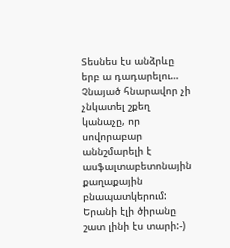Տեսնես էս անձրևը երբ ա դադարելու… Չնայած հնարավոր չի չնկատել շքեղ կանաչը, որ սովորաբար աննշմարելի է ասֆալտաբետոնային քաղաքային բնապատկերում: Երանի էլի ծիրանը շատ լինի էս տարի:-)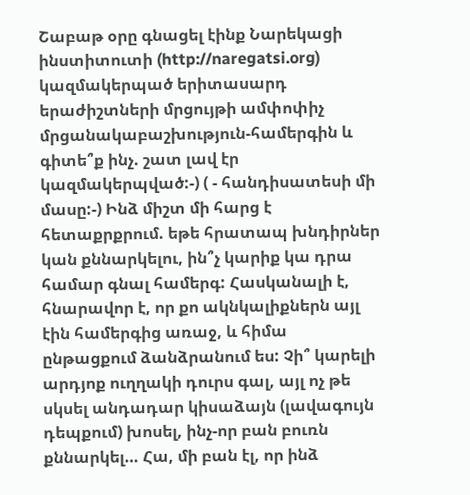Շաբաթ օրը գնացել էինք Նարեկացի ինստիտուտի (http://naregatsi.org) կազմակերպած երիտասարդ երաժիշտների մրցույթի ամփոփիչ մրցանակաբաշխություն-համերգին և գիտե՞ք ինչ. շատ լավ էր կազմակերպված:-) ( - հանդիսատեսի մի մասը:-) Ինձ միշտ մի հարց է հետաքրքրում. եթե հրատապ խնդիրներ կան քննարկելու, ին՞չ կարիք կա դրա համար գնալ համերգ: Հասկանալի է, հնարավոր է, որ քո ակնկալիքներն այլ էին համերգից առաջ, և հիմա ընթացքում ձանձրանում ես: Չի՞ կարելի արդյոք ուղղակի դուրս գալ, այլ ոչ թե սկսել անդադար կիսաձայն (լավագույն դեպքում) խոսել, ինչ-որ բան բուռն քննարկել… Հա, մի բան էլ, որ ինձ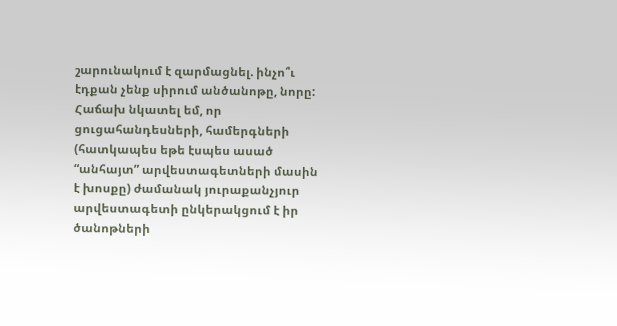շարունակում է զարմացնել. ինչո՞ւ էդքան չենք սիրում անծանոթը, նորը: Հաճախ նկատել եմ, որ ցուցահանդեսների, համերգների (հատկապես եթե էսպես ասած “անհայտ” արվեստագետների մասին է խոսքը) ժամանակ յուրաքանչյուր արվեստագետի ընկերակցում է իր ծանոթների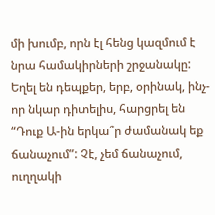մի խումբ, որն էլ հենց կազմում է նրա համակիրների շրջանակը: Եղել են դեպքեր, երբ, օրինակ, ինչ-որ նկար դիտելիս, հարցրել են “Դուք Ա-ին երկա՞ր ժամանակ եք ճանաչում”: Չէ, չեմ ճանաչում, ուղղակի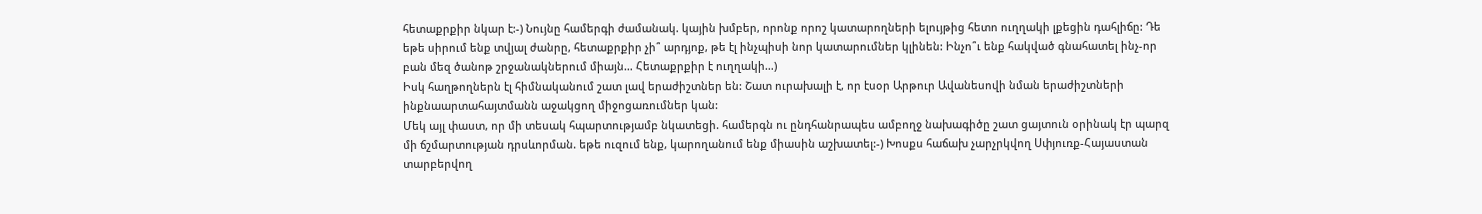հետաքրքիր նկար է:-) Նույնը համերգի ժամանակ. կային խմբեր, որոնք որոշ կատարողների ելույթից հետո ուղղակի լքեցին դահլիճը: Դե եթե սիրում ենք տվյալ ժանրը, հետաքրքիր չի՞ արդյոք, թե էլ ինչպիսի նոր կատարումներ կլինեն: Ինչո՞ւ ենք հակված գնահատել ինչ-որ բան մեզ ծանոթ շրջանակներում միայն… Հետաքրքիր է ուղղակի…)
Իսկ հաղթողներն էլ հիմնականում շատ լավ երաժիշտներ են: Շատ ուրախալի է, որ էսօր Արթուր Ավանեսովի նման երաժիշտների ինքնաարտահայտմանն աջակցող միջոցառումներ կան:
Մեկ այլ փաստ, որ մի տեսակ հպարտությամբ նկատեցի. համերգն ու ընդհանրապես ամբողջ նախագիծը շատ ցայտուն օրինակ էր պարզ մի ճշմարտության դրսևորման. եթե ուզում ենք, կարողանում ենք միասին աշխատել:-) Խոսքս հաճախ չարչրկվող Սփյուռք-Հայաստան տարբերվող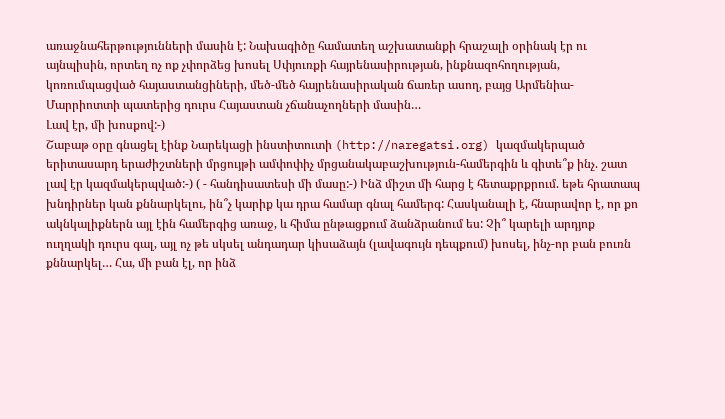առաջնահերթությունների մասին է: Նախագիծը համատեղ աշխատանքի հրաշալի օրինակ էր ու այնպիսին, որտեղ ոչ ոք չփորձեց խոսել Սփյուռքի հայրենասիրության, ինքնազոհողության, կոռումպացված հայաստանցիների, մեծ-մեծ հայրենասիրական ճառեր ասող, բայց Արմենիա-Մարրիոտտի պատերից դուրս Հայաստան չճանաչողների մասին…
Լավ էր, մի խոսքով:-)
Շաբաթ օրը գնացել էինք Նարեկացի ինստիտուտի (http://naregatsi.org) կազմակերպած երիտասարդ երաժիշտների մրցույթի ամփոփիչ մրցանակաբաշխություն-համերգին և գիտե՞ք ինչ. շատ լավ էր կազմակերպված:-) ( - հանդիսատեսի մի մասը:-) Ինձ միշտ մի հարց է հետաքրքրում. եթե հրատապ խնդիրներ կան քննարկելու, ին՞չ կարիք կա դրա համար գնալ համերգ: Հասկանալի է, հնարավոր է, որ քո ակնկալիքներն այլ էին համերգից առաջ, և հիմա ընթացքում ձանձրանում ես: Չի՞ կարելի արդյոք ուղղակի դուրս գալ, այլ ոչ թե սկսել անդադար կիսաձայն (լավագույն դեպքում) խոսել, ինչ-որ բան բուռն քննարկել… Հա, մի բան էլ, որ ինձ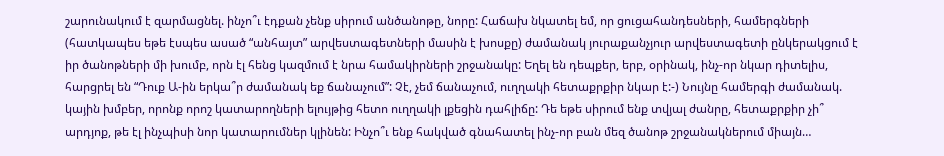շարունակում է զարմացնել. ինչո՞ւ էդքան չենք սիրում անծանոթը, նորը: Հաճախ նկատել եմ, որ ցուցահանդեսների, համերգների (հատկապես եթե էսպես ասած “անհայտ” արվեստագետների մասին է խոսքը) ժամանակ յուրաքանչյուր արվեստագետի ընկերակցում է իր ծանոթների մի խումբ, որն էլ հենց կազմում է նրա համակիրների շրջանակը: Եղել են դեպքեր, երբ, օրինակ, ինչ-որ նկար դիտելիս, հարցրել են “Դուք Ա-ին երկա՞ր ժամանակ եք ճանաչում”: Չէ, չեմ ճանաչում, ուղղակի հետաքրքիր նկար է:-) Նույնը համերգի ժամանակ. կային խմբեր, որոնք որոշ կատարողների ելույթից հետո ուղղակի լքեցին դահլիճը: Դե եթե սիրում ենք տվյալ ժանրը, հետաքրքիր չի՞ արդյոք, թե էլ ինչպիսի նոր կատարումներ կլինեն: Ինչո՞ւ ենք հակված գնահատել ինչ-որ բան մեզ ծանոթ շրջանակներում միայն…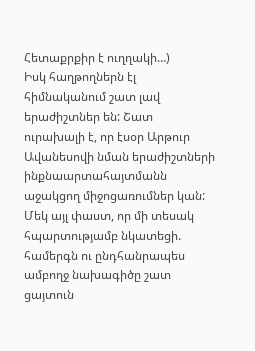Հետաքրքիր է ուղղակի…)
Իսկ հաղթողներն էլ հիմնականում շատ լավ երաժիշտներ են: Շատ ուրախալի է, որ էսօր Արթուր Ավանեսովի նման երաժիշտների ինքնաարտահայտմանն աջակցող միջոցառումներ կան:
Մեկ այլ փաստ, որ մի տեսակ հպարտությամբ նկատեցի. համերգն ու ընդհանրապես ամբողջ նախագիծը շատ ցայտուն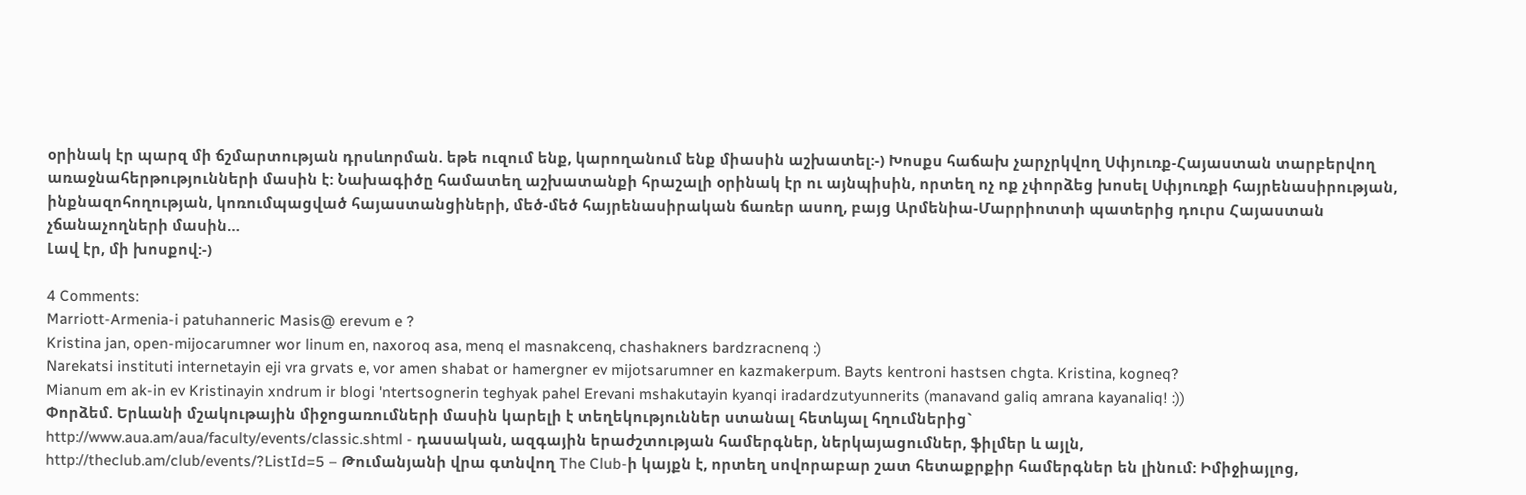օրինակ էր պարզ մի ճշմարտության դրսևորման. եթե ուզում ենք, կարողանում ենք միասին աշխատել:-) Խոսքս հաճախ չարչրկվող Սփյուռք-Հայաստան տարբերվող առաջնահերթությունների մասին է: Նախագիծը համատեղ աշխատանքի հրաշալի օրինակ էր ու այնպիսին, որտեղ ոչ ոք չփորձեց խոսել Սփյուռքի հայրենասիրության, ինքնազոհողության, կոռումպացված հայաստանցիների, մեծ-մեծ հայրենասիրական ճառեր ասող, բայց Արմենիա-Մարրիոտտի պատերից դուրս Հայաստան չճանաչողների մասին…
Լավ էր, մի խոսքով:-)

4 Comments:
Marriott-Armenia-i patuhanneric Masis@ erevum e ?
Kristina jan, open-mijocarumner wor linum en, naxoroq asa, menq el masnakcenq, chashakners bardzracnenq :)
Narekatsi instituti internetayin eji vra grvats e, vor amen shabat or hamergner ev mijotsarumner en kazmakerpum. Bayts kentroni hastsen chgta. Kristina, kogneq?
Mianum em ak-in ev Kristinayin xndrum ir blogi 'ntertsognerin teghyak pahel Erevani mshakutayin kyanqi iradardzutyunnerits (manavand galiq amrana kayanaliq! :))
Փորձեմ. Երևանի մշակութային միջոցառումների մասին կարելի է տեղեկություններ ստանալ հետևյալ հղումներից`
http://www.aua.am/aua/faculty/events/classic.shtml - դասական, ազգային երաժշտության համերգներ, ներկայացումներ, ֆիլմեր և այլն,
http://theclub.am/club/events/?ListId=5 – Թումանյանի վրա գտնվող The Club-ի կայքն է, որտեղ սովորաբար շատ հետաքրքիր համերգներ են լինում: Իմիջիայլոց,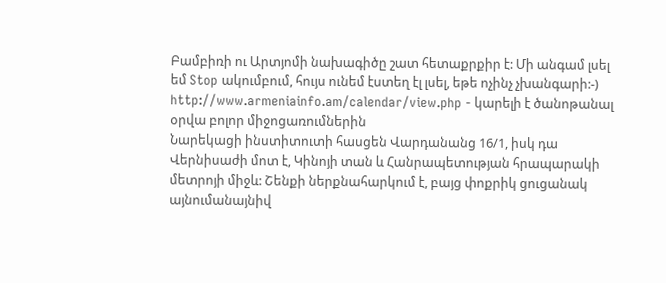Բամբիռի ու Արտյոմի նախագիծը շատ հետաքրքիր է: Մի անգամ լսել եմ Stop ակումբում, հույս ունեմ էստեղ էլ լսել, եթե ոչինչ չխանգարի:-)
http://www.armeniainfo.am/calendar/view.php - կարելի է ծանոթանալ օրվա բոլոր միջոցառումներին
Նարեկացի ինստիտուտի հասցեն Վարդանանց 16/1, իսկ դա Վերնիսաժի մոտ է, Կինոյի տան և Հանրապետության հրապարակի մետրոյի միջև: Շենքի ներքնահարկում է, բայց փոքրիկ ցուցանակ այնումանայնիվ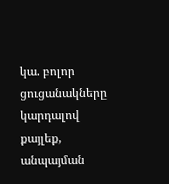կա. բոլոր ցուցանակները կարդալով քայլեք, անպայման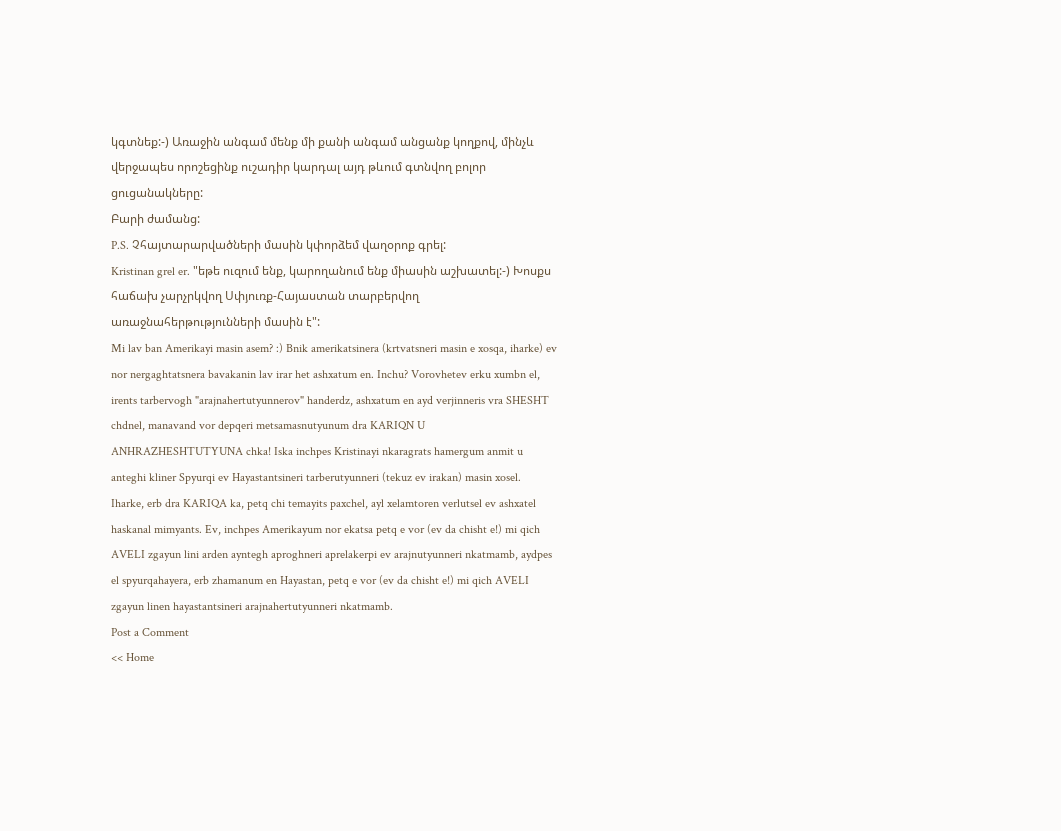կգտնեք:-) Առաջին անգամ մենք մի քանի անգամ անցանք կողքով, մինչև վերջապես որոշեցինք ուշադիր կարդալ այդ թևում գտնվող բոլոր ցուցանակները:
Բարի ժամանց:
P.S. Չհայտարարվածների մասին կփորձեմ վաղօրոք գրել:
Kristinan grel er. "եթե ուզում ենք, կարողանում ենք միասին աշխատել:-) Խոսքս հաճախ չարչրկվող Սփյուռք-Հայաստան տարբերվող առաջնահերթությունների մասին է":
Mi lav ban Amerikayi masin asem? :) Bnik amerikatsinera (krtvatsneri masin e xosqa, iharke) ev nor nergaghtatsnera bavakanin lav irar het ashxatum en. Inchu? Vorovhetev erku xumbn el, irents tarbervogh "arajnahertutyunnerov" handerdz, ashxatum en ayd verjinneris vra SHESHT chdnel, manavand vor depqeri metsamasnutyunum dra KARIQN U ANHRAZHESHTUTYUNA chka! Iska inchpes Kristinayi nkaragrats hamergum anmit u anteghi kliner Spyurqi ev Hayastantsineri tarberutyunneri (tekuz ev irakan) masin xosel.
Iharke, erb dra KARIQA ka, petq chi temayits paxchel, ayl xelamtoren verlutsel ev ashxatel haskanal mimyants. Ev, inchpes Amerikayum nor ekatsa petq e vor (ev da chisht e!) mi qich AVELI zgayun lini arden ayntegh aproghneri aprelakerpi ev arajnutyunneri nkatmamb, aydpes el spyurqahayera, erb zhamanum en Hayastan, petq e vor (ev da chisht e!) mi qich AVELI zgayun linen hayastantsineri arajnahertutyunneri nkatmamb.
Post a Comment
<< Home